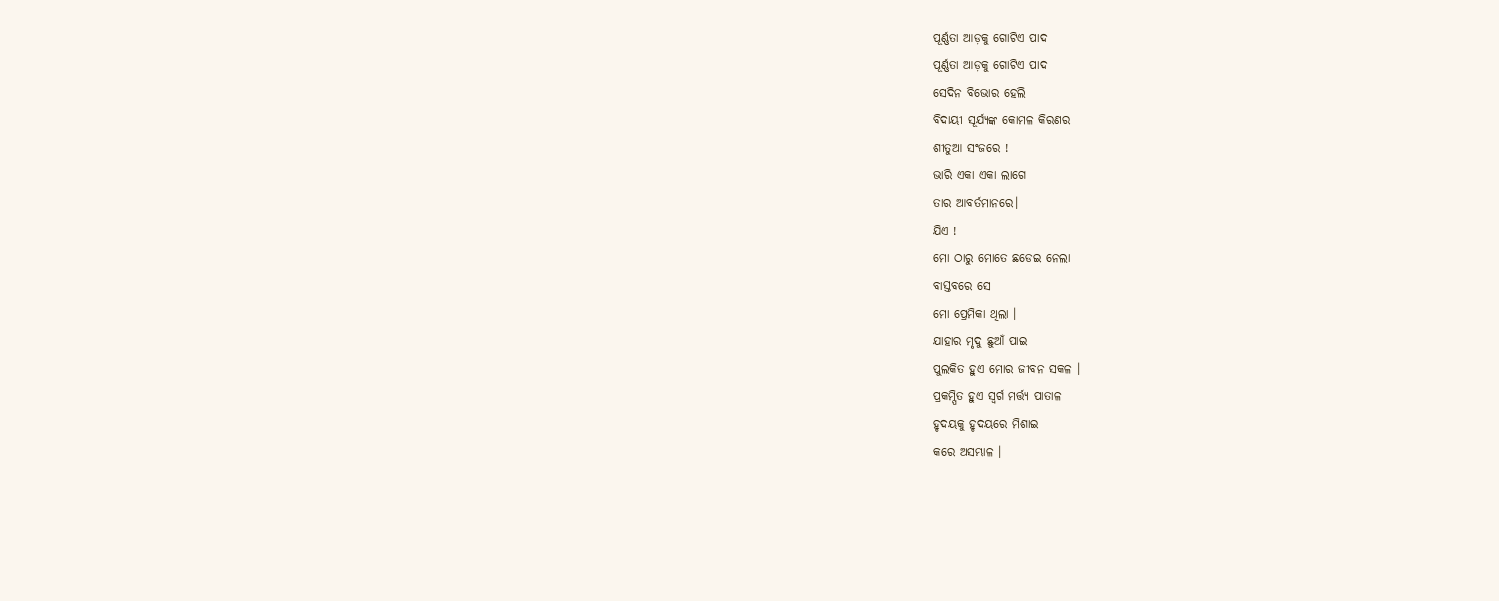ପୂର୍ଣ୍ଣତା ଆଡ଼କୁ ଗୋଟିଏ ପାଦ
ପୂର୍ଣ୍ଣତା ଆଡ଼କୁ ଗୋଟିଏ ପାଦ
ସେଦିନ ବିଭୋର ହେଲି
ବିଦାୟୀ ସୂର୍ଯ୍ୟଙ୍କ କୋମଳ କିରଣର
ଶୀତୁଆ ସଂଜରେ !
ଭାରି ଏକା ଏକା ଲାଗେ
ତାର ଆବର୍ତମାନରେ।
ଯିଏ !
ମୋ ଠାରୁ ମୋତେ ଛଡେଇ ନେଲା
ବାସ୍ତବରେ ସେ
ମୋ ପ୍ରେମିକା ଥିଲା ।
ଯାହାର ମୃଦୁ ଛୁଆଁ ପାଇ
ପୁଲକିତ ହୁଏ ମୋର ଜୀବନ ସକଳ ।
ପ୍ରକମ୍ପିତ ହୁଏ ସ୍ୱର୍ଗ ମର୍ତ୍ତ୍ୟ ପାତାଳ
ହୃଦୟକୁ ହୃଦୟରେ ମିଶାଇ
କରେ ଅସମ୍ଭାଳ ।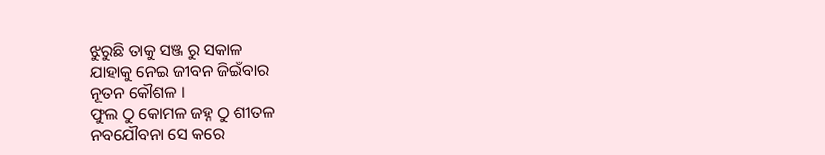ଝୁରୁଛି ତାକୁ ସଞ୍ଜ ରୁ ସକାଳ
ଯାହାକୁ ନେଇ ଜୀବନ ଜିଇଁବାର
ନୂତନ କୌଶଳ ।
ଫୁଲ ଠୁ କୋମଳ ଜହ୍ନ ଠୁ ଶୀତଳ
ନବଯୌବନା ସେ କରେ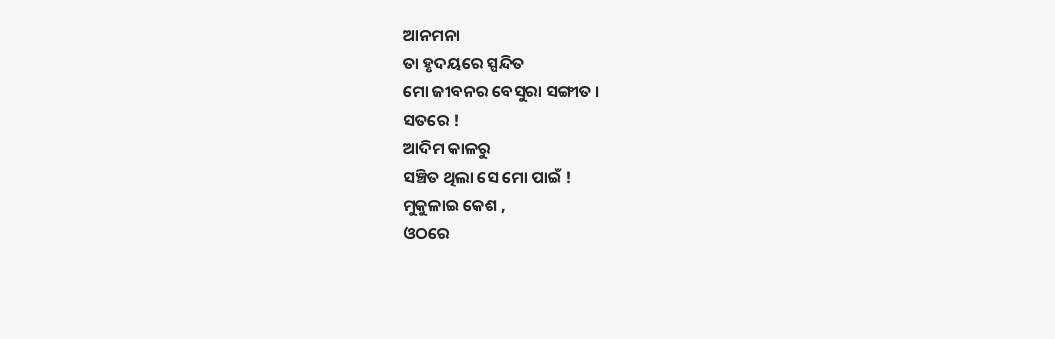ଆନମନା
ତା ହୃଦୟରେ ସ୍ପନ୍ଦିତ
ମୋ ଜୀବନର ବେସୁରା ସଙ୍ଗୀତ ।
ସତରେ !
ଆଦିମ କାଳରୁ
ସଞ୍ଚିତ ଥିଲା ସେ ମୋ ପାଇଁ !
ମୁକୁଳାଇ କେଶ ,
ଓଠରେ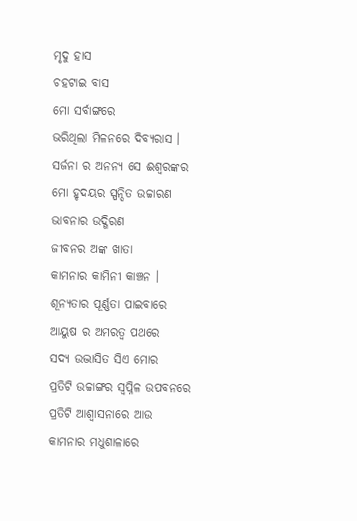ମୃଦୁ ହାସ
ଚହଟାଇ ବାସ
ମୋ ସର୍ବାଙ୍ଗରେ
ଭରିଥିଲା ମିଳନରେ ଦିବ୍ୟରାସ ।
ସର୍ଜନା ର ଅନନ୍ୟ ସେ ଈଶ୍ୱରଙ୍କର
ମୋ ହୃଦୟର ସ୍ପନ୍ଦିତ ଉଚ୍ଚାରଣ
ଭାବନାର ଉଦ୍ଗିରଣ
ଜୀବନର ଅଙ୍କ ଖାତା
କାମନାର କାମିନୀ କାଞ୍ଚନ ।
ଶୂନ୍ୟତାର ପୂର୍ଣ୍ଣତା ପାଇବାରେ
ଆୟୁଷ ର ଅମରତ୍ୱ ପଥରେ
ସଦ୍ୟ ଉଦ୍ଭାସିତ ସିଏ ମୋର
ପ୍ରତିଟି ଉଚ୍ଚାଙ୍ଗର ସ୍ୱପ୍ନିଳ ଉପବନରେ
ପ୍ରତିଟି ଆଶ୍ୱାସନାରେ ଆଉ
କାମନାର ମଧୁଶାଳାରେ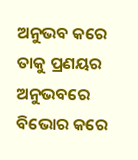ଅନୁଭବ କରେ ତାକୁ ପ୍ରଣୟର ଅନୁଭବରେ
ବିଭୋର କରେ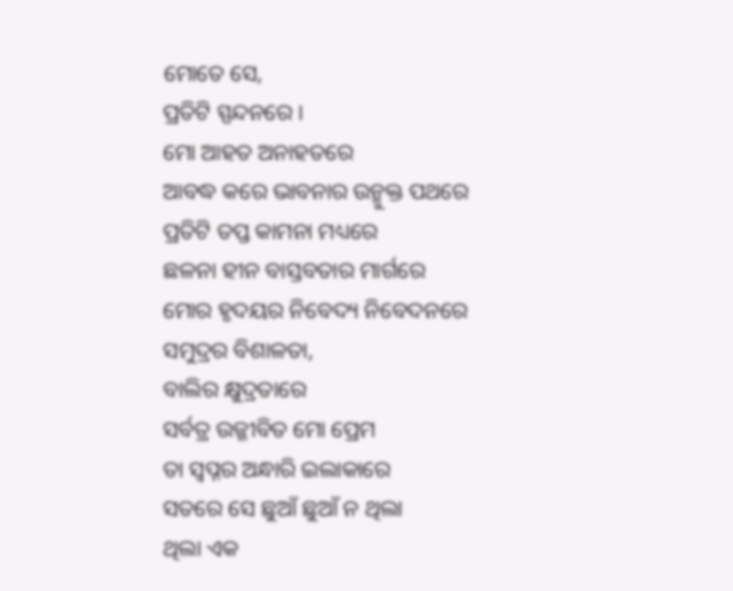ମୋତେ ସେ,
ପ୍ରତିଟି ସ୍ପନ୍ଦନରେ ।
ମୋ ଆହତ ଅନାହତରେ
ଆବଦ୍ଧ କରେ ଭାବନାର ଉନ୍ମୁକ୍ତ ପଥରେ
ପ୍ରତିଟି ତପ୍ତ କାମନା ମଧ୍ୟରେ
ଛଳନା ହୀନ ବାସ୍ତବତାର ମାର୍ଗରେ
ମୋର ହୃଦୟର ନିବେଦ୍ୟ ନିବେଦନରେ
ସମୁଦ୍ରର ବିଶାଳତା,
ବାଲିର କ୍ଷୁଦ୍ରତାରେ
ସର୍ବତ୍ର ଉଜ୍ଜୀବିତ ମୋ ପ୍ରେମ
ତା ସ୍ବପ୍ନର ଅନ୍ଧାରି ଇଲାକାରେ
ସତରେ ସେ ଛୁଆଁ ଛୁଆଁ ନ ଥିଲା
ଥିଲା ଏକ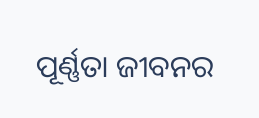ପୂର୍ଣ୍ଣତା ଜୀବନର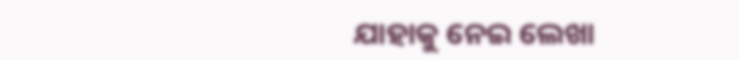ଯାହାକୁ ନେଇ ଲେଖା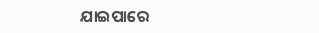ଯାଇପାରେ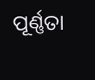ପୂର୍ଣ୍ଣତା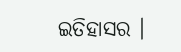ଇତିହାସର ।